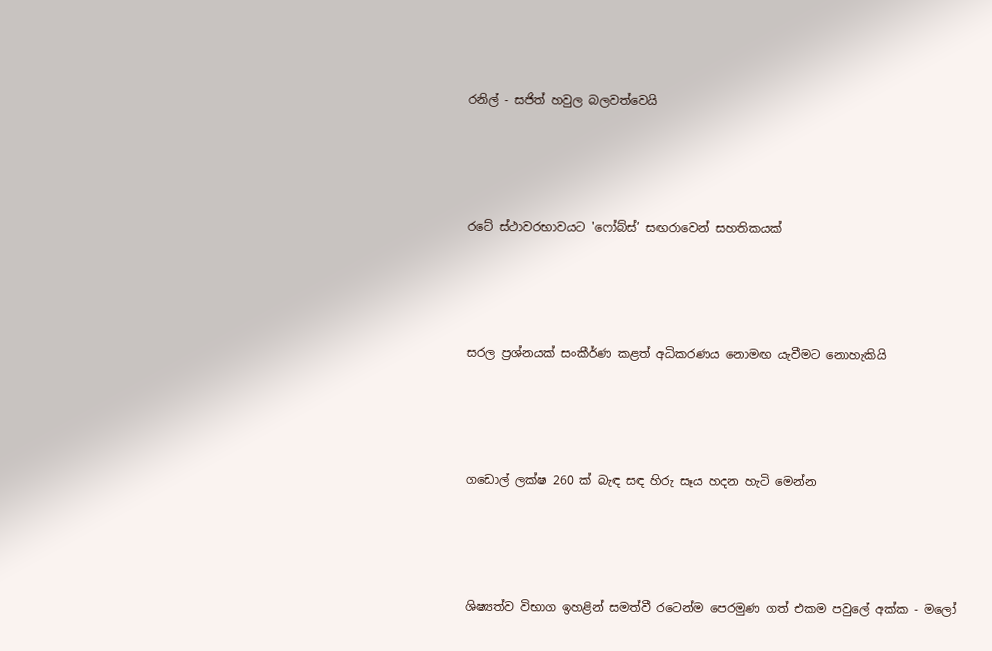රනිල් - සජිත් හවුල බලවත්වෙයි




රටේ ස්ථාවරභාවයට 'ෆෝබ්ස්’ සඟරාවෙන් සහතිකයක්




සරල ප්‍රශ්නයක් සංකීර්ණ කළත් අධිකරණය නොමඟ යැවීමට නොහැකියි




ගඩොල් ලක්ෂ 260 ක් බැඳ සඳ හිරු සෑය හදන හැටි මෙන්න




ශිෂ්‍යත්ව විභාග ඉහළින් සමත්වී රටෙන්ම පෙරමුණ ගත් එකම පවුලේ අක්ක - මලෝ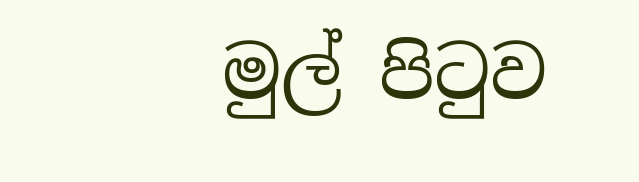මුල් පිටුව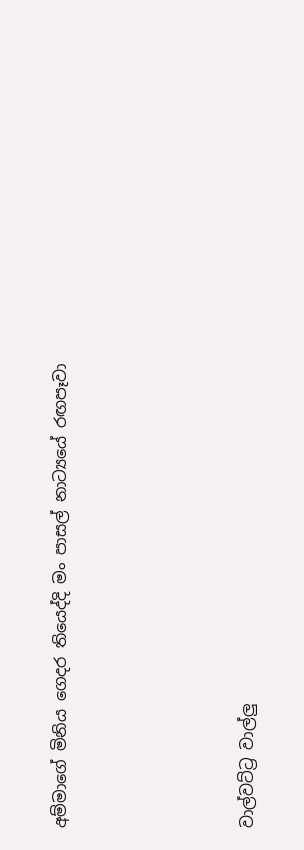අම්මාගේ මිනිය ගෙදර තියෙද්දි මං පාසල් නාට්‍යයේ රඟපෑවා




වාල්වට්ට්‍ර වාල්ලු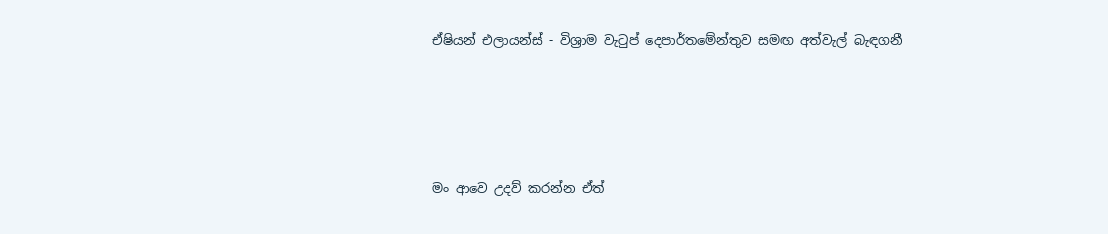ඒෂියන් එලායන්ස් - විශ්‍රාම වැටුප් දෙපාර්තමේන්තුව සමඟ අත්වැල් බැඳගනී




මං ආවෙ උදව් කරන්න ඒත්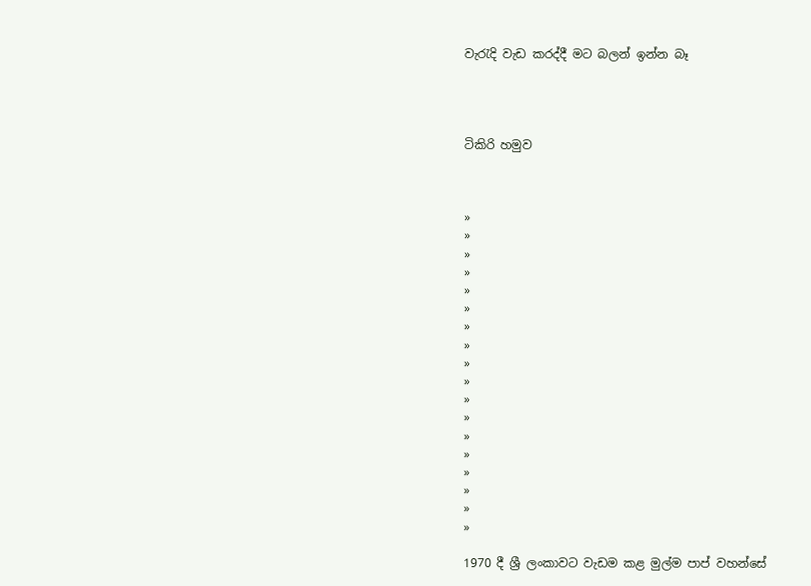වැරැදි වැඩ කරද්දී මට බලන් ඉන්න බෑ




ටිකිරි හමුව



»
»
»
»
»
»
»
»
»
»
»
»
»
»
»
»
»
»

1970 දී ශ්‍රී ලංකාවට වැඩම කළ මුල්ම පාප් වහන්සේ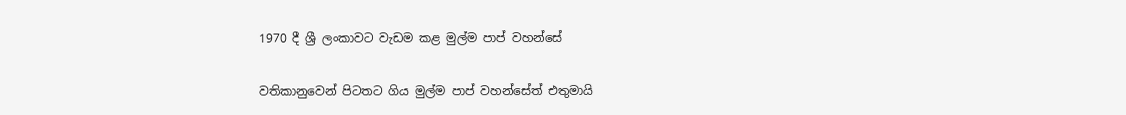1970 දී ශ්‍රී ලංකාවට වැඩම කළ මුල්ම පාප් වහන්සේ

වතිකානුවෙන් පිටතට ගිය මුල්ම පාප් වහන්සේත් එතුමායි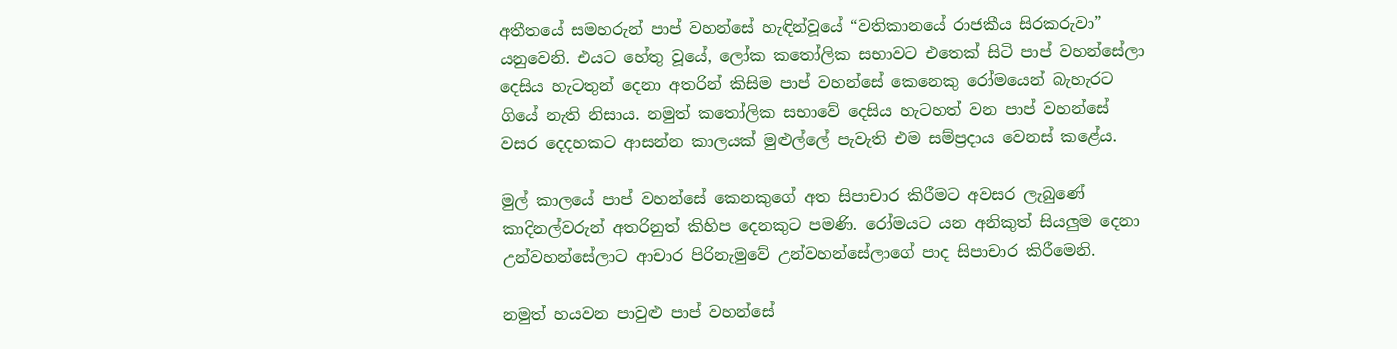අතීතයේ සමහරුන් පාප් වහන්සේ හැඳින්වූයේ “වතිකානයේ රාජකීය සිරකරුවා” යනුවෙනි. එයට හේතු වූයේ, ලෝක කතෝලික සභාවට එතෙක් සිටි පාප් වහන්සේලා දෙසිය හැටතුන් දෙනා අතරින් කිසිම පාප් වහන්සේ කෙනෙකු රෝමයෙන් බැහැරට ගියේ නැති නිසාය. නමුත් කතෝලික සභාවේ දෙසිය හැටහත් වන පාප් වහන්සේ වසර දෙදහකට ආසන්න කාලයක් මුළුල්ලේ පැවැති එම සම්ප්‍රදාය වෙනස් කළේය.

මුල් කාලයේ පාප් වහන්සේ කෙනකුගේ අත සිපාචාර කිරීමට අවසර ලැබුණේ කාදිනල්වරුන් අතරිනුත් කිහිප දෙනකුට පමණි. රෝමයට යන අනිකුත් සියලුම දෙනා උන්වහන්සේලාට ආචාර පිරිනැමුවේ උන්වහන්සේලාගේ පාද සිපාචාර කිරීමෙනි.

නමුත් හයවන පාවුළු පාප් වහන්සේ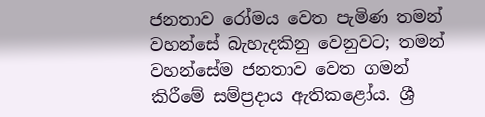ජනතාව රෝමය වෙත පැමිණ තමන් වහන්සේ බැහැදකිනු වෙනුවට; තමන් වහන්සේම ජනතාව වෙත ගමන් කිරීමේ සම්ප්‍රදාය ඇතිකළෝය. ශ්‍රී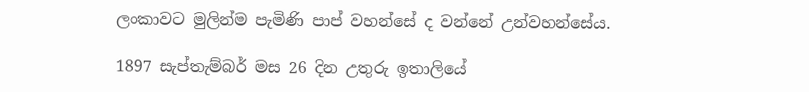ලංකාවට මුලින්ම පැමිණි පාප් වහන්සේ ද වන්නේ උන්වහන්සේය.

1897 සැප්තැම්බර් මස 26 දින උතුරු ඉතාලියේ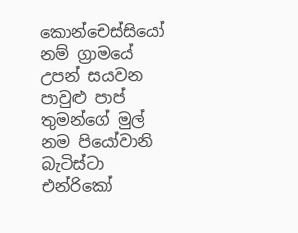කොන්චෙස්සියෝ නම් ග්‍රාමයේ උපන් සයවන පාවුළු පාප් තුමන්ගේ මුල් නම පියෝවානි බැටිස්ටා එන්රිකෝ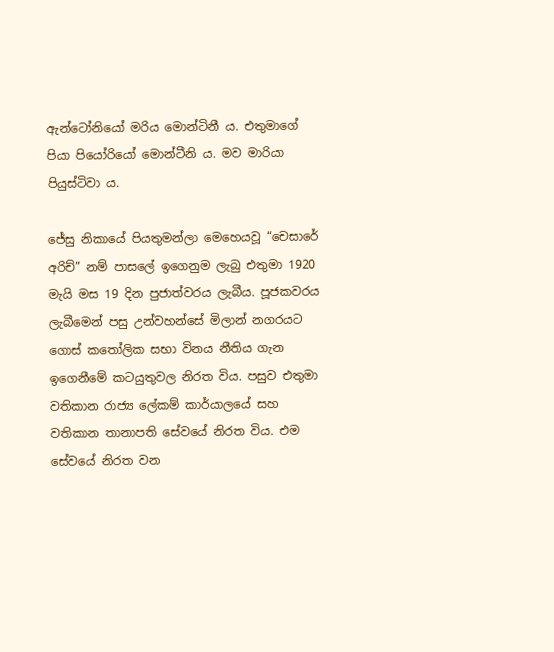ඇන්ටෝනියෝ මරිය මොන්ටිනී ය. එතුමාගේ පියා පියෝරියෝ මොන්ටීනි ය. මව මාරියා පියුස්ටිවා ය.

ජේසු නිකායේ පියතුමන්ලා මෙහෙයවූ “චෙසාරේ අරිච්” නම් පාසලේ ඉගෙනුම ලැබු එතුමා 1920 මැයි මස 19 දින පුජාත්වරය ලැබීය. පූජකවරය ලැබීමෙන් පසු උන්වහන්සේ මිලාන් නගරයට ගොස් කතෝලික සභා විනය නීතිය ගැන ඉගෙනීමේ කටයුතුවල නිරත විය. පසුව එතුමා වතිකාන රාජ්‍ය ලේකම් කාර්යාලයේ සහ වතිකාන තානාපති සේවයේ නිරත විය. එම සේවයේ නිරත වන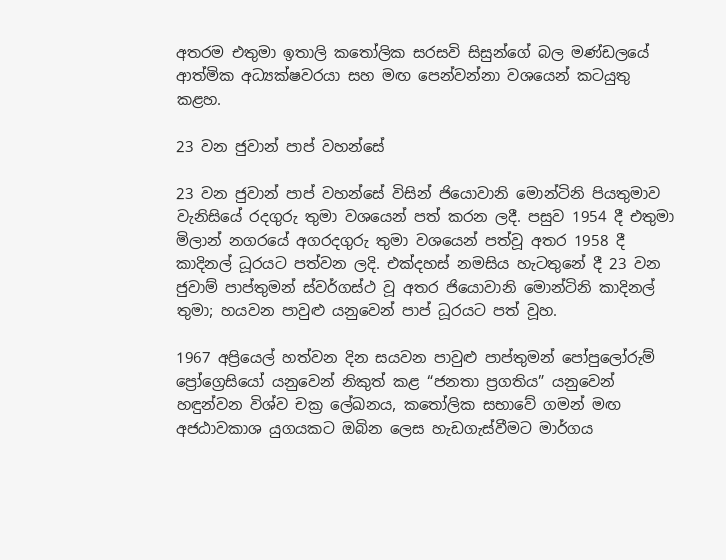අතරම එතුමා ඉතාලි කතෝලික සරසවි සිසුන්ගේ බල මණ්ඩලයේ ආත්මික අධ්‍යක්ෂවරයා සහ මඟ පෙන්වන්නා වශයෙන් කටයුතු කළහ.

23 වන ජුවාන් පාප් වහන්සේ

23 වන ජුවාන් පාප් වහන්සේ විසින් ජියොවානි මොන්ටිනි පියතුමාව වැනිසියේ රදගුරු තුමා වශයෙන් පත් කරන ලදී. පසුව 1954 දී එතුමා මිලාන් නගරයේ අගරදගුරු තුමා වශයෙන් පත්වූ අතර 1958 දී කාදිනල් ධූරයට පත්වන ලදි. එක්දහස් නමසිය හැටතුනේ දී 23 වන ජුවාම් පාප්තුමන් ස්වර්ගස්ථ වූ අතර ජියොවානි මොන්ටිනි කාදිනල් තුමා; හයවන පාවුළු යනුවෙන් පාප් ධූරයට පත් වූහ.

1967 අප්‍රියෙල් හත්වන දින සයවන පාවුළු පාප්තුමන් පෝපුලෝරුම් ප්‍රෝග්‍රෙසියෝ යනුවෙන් නිකුත් කළ “ජනතා ප්‍රගතිය” යනුවෙන් හඳුන්වන විශ්ව චක්‍ර ලේඛනය, කතෝලික සභාවේ ගමන් මඟ අජඨාවකාශ යුගයකට ඔබින ලෙස හැඩගැස්වීමට මාර්ගය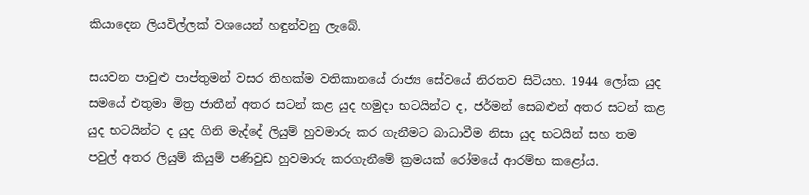කියාදෙන ලියවිල්ලක් වශයෙන් හඳුන්වනු ලැබේ.

සයවන පාවුළු පාප්තුමන් වසර තිහක්ම වතිකානයේ රාජ්‍ය සේවයේ නිරතව සිටියහ. 1944 ලෝක යුද සමයේ එතුමා මිත්‍ර ජාතීන් අතර සටන් කළ යුද හමුදා භටයින්ට ද, ජර්මන් සෙබළුන් අතර සටන් කළ යුද භටයින්ට ද යුද ගිනි මැද්දේ ලියුම් හුවමාරු කර ගැනීමට බාධාවීම නිසා යුද භටයින් සහ තම පවුල් අතර ලියුම් කියුම් පණිවුඩ හුවමාරු කරගැනීමේ ක්‍රමයක් රෝමයේ ආරම්භ කළෝය.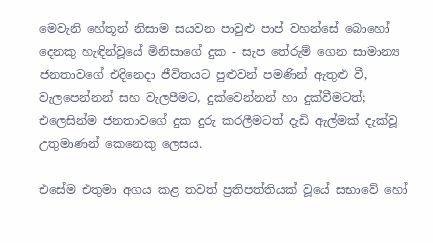මෙවැනි හේතූන් නිසාම සයවන පාවුළු පාප් වහන්සේ බොහෝ දෙනකු හැඳින්වූයේ මිනිසාගේ දුක - සැප තේරුම් ගෙන සාමාන්‍ය ජනතාවගේ එදිනෙදා ජීවිතයට පුළුවන් පමණින් ඇතුළු වී, වැලපෙන්නන් සහ වැලපීමට, දුක්වෙන්නන් හා දුක්වීමටත්; එලෙසින්ම ජනතාවගේ දුක දුරු කරලීමටත් දැඩි ඇල්මක් දැක්වූ උතුමාණන් කෙනෙකු ලෙසය.

එසේම එතුමා අගය කළ තවත් ප්‍රතිපත්තියක් වූයේ සභාවේ හෝ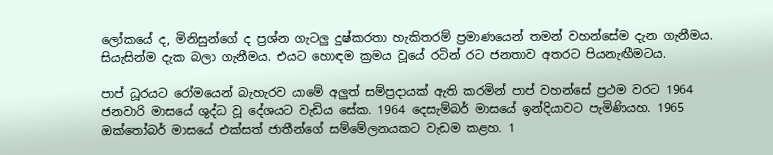ලෝකයේ ද, මිනිසුන්ගේ ද ප්‍රශ්න ගැටලු දුෂ්කරතා හැකිතරම් ප්‍රමාණයෙන් තමන් වහන්සේම දැන ගැනීමය. සියැසින්ම දැක බලා ගැනීමය. එයට හොඳම ක්‍රමය වූයේ රටින් රට ජනතාව අතරට පියනැඟීමටය.

පාප් ධූරයට රෝමයෙන් බැහැරව යාමේ අලුත් සම්ප්‍රදායක් ඇති කරමින් පාප් වහන්සේ ප්‍රථම වරට 1964 ජනවාරි මාසයේ ශුද්ධ වූ දේශයට වැඩිය සේක. 1964 දෙසැම්බර් මාසයේ ඉන්දියාවට පැමිණියහ. 1965 ඔක්තෝබර් මාසයේ එක්සත් ජාතීන්ගේ සම්මේලනයකට වැඩම කළහ. 1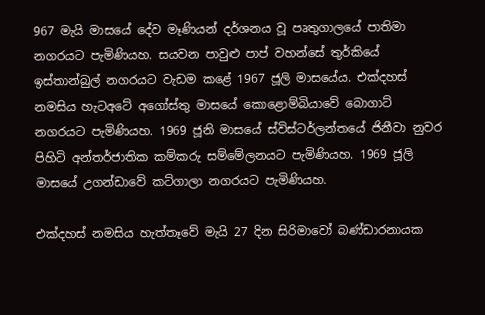967 මැයි මාසයේ දේව මෑණියන් දර්ශනය වූ පෘතුගාලයේ පාතිමා නගරයට පැමිණියහ. සයවන පාවුළු පාප් වහන්සේ තුර්කියේ ඉස්තාන්බුල් නගරයට වැඩම කළේ 1967 ජූලි මාසයේය. එක්දහස් නමසිය හැටඅටේ අගෝස්තු මාසයේ කොළොම්බියාවේ බොගාට් නගරයට පැමිණියහ. 1969 ජූනි මාසයේ ස්විස්ටර්ලන්තයේ ජිනීවා නුවර පිහිටි අන්තර්ජාතික කම්කරු සම්මේලනයට පැමිණියහ. 1969 ජූලි මාසයේ උගන්ඩාවේ කට්ගාලා නගරයට පැමිණියහ.

එක්දහස් නමසිය හැත්තෑවේ මැයි 27 දින සිරිමාවෝ බණ්ඩාරනායක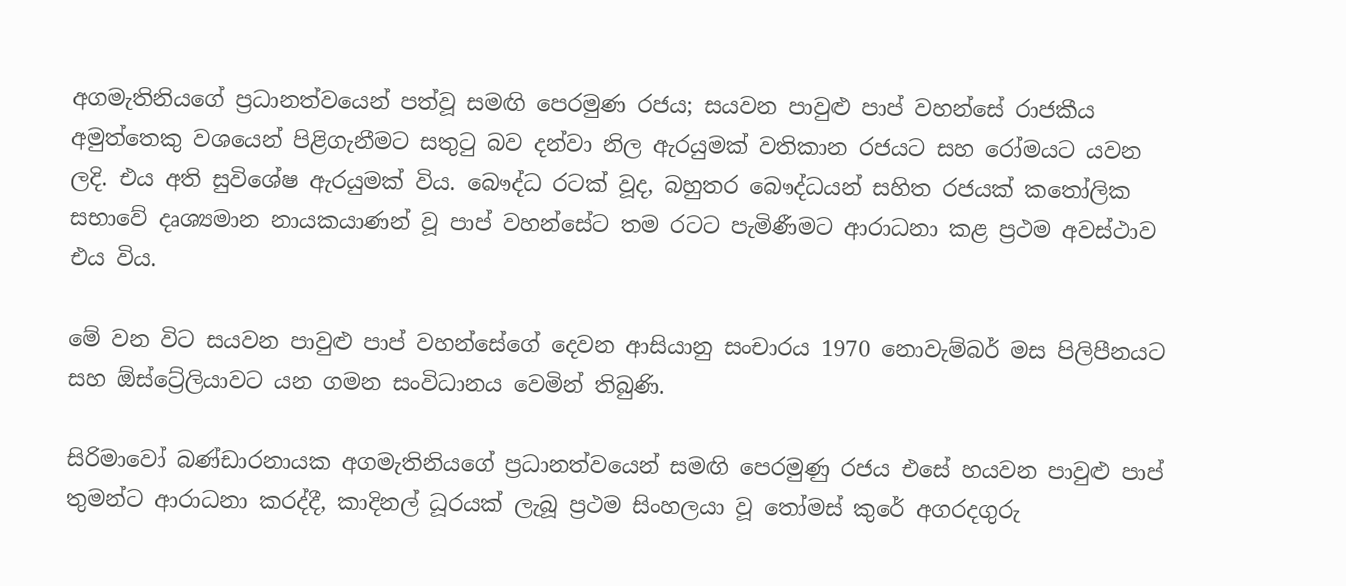අගමැතිනියගේ ප්‍රධානත්වයෙන් පත්වූ සමඟි පෙරමුණ රජය; සයවන පාවුළු පාප් වහන්සේ රාජකීය අමුත්තෙකු වශයෙන් පිළිගැනීමට සතුටු බව දන්වා නිල ඇරයුමක් වතිකාන රජයට සහ රෝමයට යවන ලදි. එය අති සුවිශේෂ ඇරයුමක් විය. බෞද්ධ රටක් වූද, බහුතර බෞද්ධයන් සහිත රජයක් කතෝලික සභාවේ දෘශ්‍යමාන නායකයාණන් වූ පාප් වහන්සේට තම රටට පැමිණීමට ආරාධනා කළ ප්‍රථම අවස්ථාව එය විය.

මේ වන විට සයවන පාවුළු පාප් වහන්සේගේ දෙවන ආසියානු සංචාරය 1970 නොවැම්බර් මස පිලිපීනයට සහ ඕස්ට්‍රේලියාවට යන ගමන සංවිධානය වෙමින් තිබුණි.

සිරිමාවෝ බණ්ඩාරනායක අගමැතිනියගේ ප්‍රධානත්වයෙන් සමඟි පෙරමුණු රජය එසේ හයවන පාවුළු පාප් තුමන්ට ආරාධනා කරද්දී, කාදිනල් ධූරයක් ලැබූ ප්‍රථම සිංහලයා වූ තෝමස් කුරේ අගරදගුරු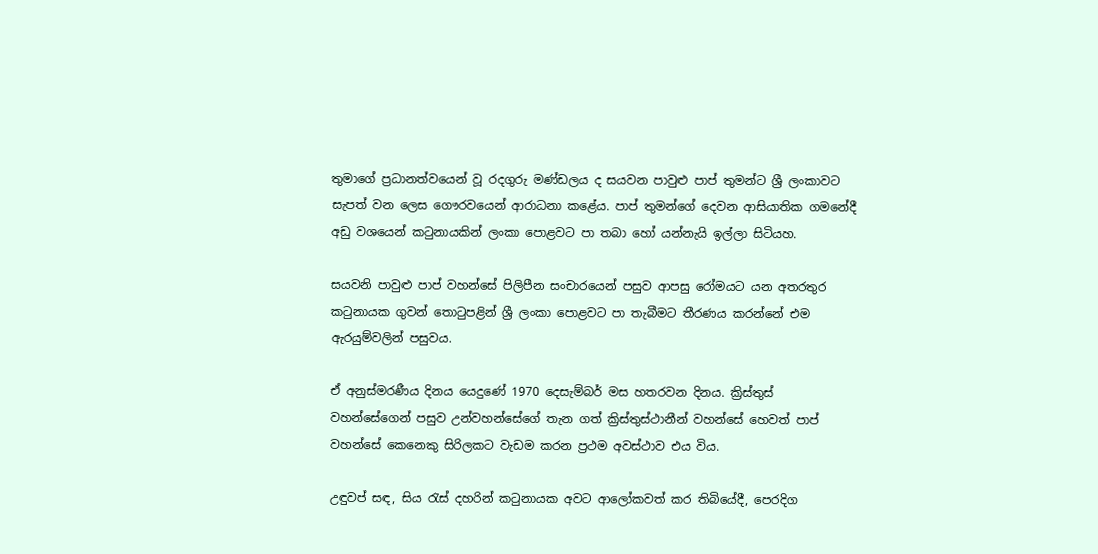තුමාගේ ප්‍රධානත්වයෙන් වූ රදගුරු මණ්ඩලය ද සයවන පාවුළු පාප් තුමන්ට ශ්‍රී ලංකාවට සැපත් වන ලෙස ගෞරවයෙන් ආරාධනා කළේය. පාප් තුමන්ගේ දෙවන ආසියාතික ගමනේදී අඩු වශයෙන් කටුනායකින් ලංකා පොළවට පා තබා හෝ යන්නැයි ඉල්ලා සිටියහ.

සයවනි පාවුළු පාප් වහන්සේ පිලිපීන සංචාරයෙන් පසුව ආපසු රෝමයට යන අතරතුර කටුනායක ගුවන් තොටුපළින් ශ්‍රී ලංකා පොළවට පා තැබීමට තීරණය කරන්නේ එම ඇරයුම්වලින් පසුවය.

ඒ අනුස්මරණීය දිනය යෙදුණේ 1970 දෙසැම්බර් මස හතරවන දිනය. ක්‍රිස්තුස් වහන්සේගෙන් පසුව උන්වහන්සේගේ තැන ගත් ක්‍රිස්තුස්ථානීන් වහන්සේ හෙවත් පාප් වහන්සේ කෙනෙකු සිරිලකට වැඩම කරන ප්‍රථම අවස්ථාව එය විය.

උඳුවප් සඳ, සිය රැස් දහරින් කටුනායක අවට ආලෝකවත් කර තිබියේදී, පෙරදිග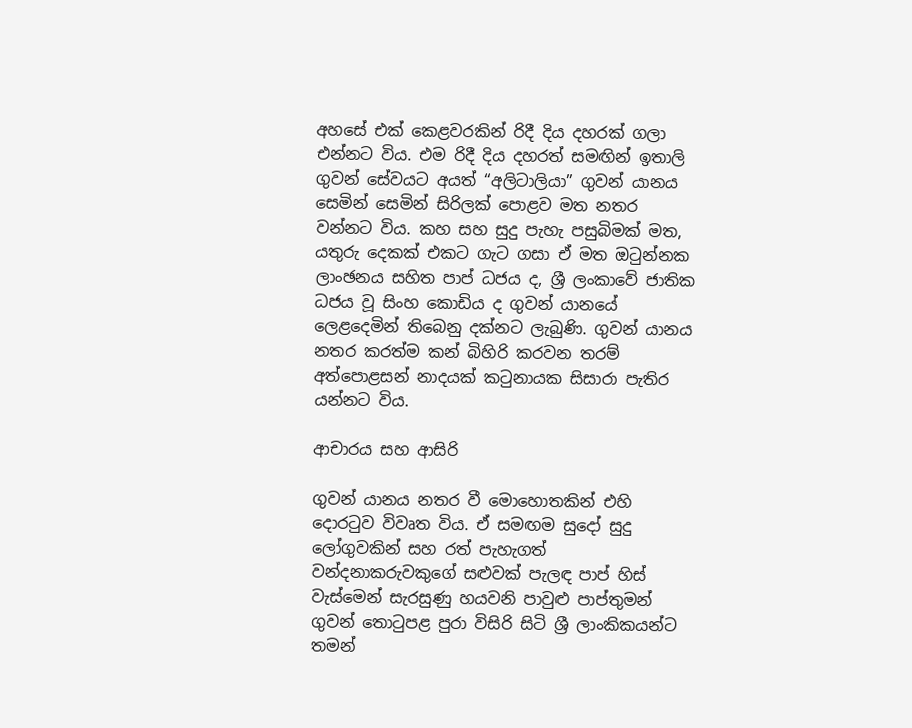අහසේ එක් කෙළවරකින් රිදී දිය දහරක් ගලා එන්නට විය. එම රිදී දිය දහරත් සමඟින් ඉතාලි ගුවන් සේවයට අයත් “අලිටාලියා” ගුවන් යානය සෙමින් සෙමින් සිරිලක් පොළව මත නතර වන්නට විය. කහ සහ සුදු පැහැ පසුබිමක් මත, යතුරු දෙකක් එකට ගැට ගසා ඒ මත ඔටුන්නක ලාංඡනය සහිත පාප් ධජය ද, ශ්‍රී ලංකාවේ ජාතික ධජය වූ සිංහ කොඩිය ද ගුවන් යානයේ ලෙළදෙමින් තිබෙනු දක්නට ලැබුණි. ගුවන් යානය නතර කරත්ම කන් බිහිරි කරවන තරම් අත්පොළසන් නාදයක් කටුනායක සිසාරා පැතිර යන්නට විය.

ආචාරය සහ ආසිරි

ගුවන් යානය නතර වී මොහොතකින් එහි දොරටුව විවෘත විය. ඒ සමඟම සුදෝ සුදු ලෝගුවකින් සහ රත් පැහැගත් වන්දනාකරුවකුගේ සළුවක් පැලඳ පාප් හිස් වැස්මෙන් සැරසුණු හයවනි පාවුළු පාප්තුමන් ගුවන් තොටුපළ පුරා විසිරි සිටි ශ්‍රී ලාංකිකයන්ට තමන්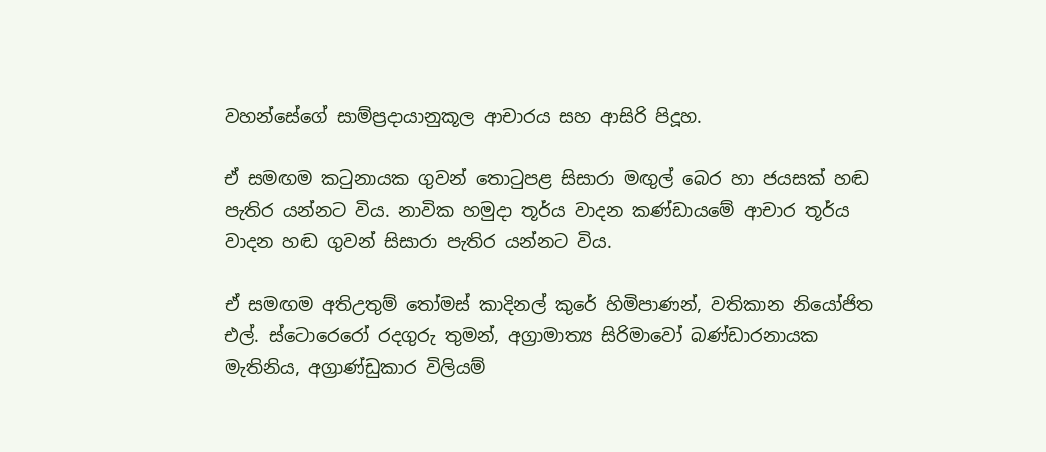වහන්සේගේ සාම්ප්‍රදායානුකූල ආචාරය සහ ආසිරි පිදූහ.

ඒ සමඟම කටුනායක ගුවන් තොටුපළ සිසාරා මඟුල් බෙර හා ජයසක් හඬ පැතිර යන්නට විය. නාවික හමුදා තූර්ය වාදන කණ්ඩායමේ ආචාර තූර්ය වාදන හඬ ගුවන් සිසාරා පැතිර යන්නට විය.

ඒ සමඟම අතිඋතුම් තෝමස් කාදිනල් කුරේ හිමිපාණන්, වතිකාන නියෝජිත එල්. ස්ටොරෙරෝ රදගුරු තුමන්, අග්‍රාමාත්‍ය සිරිමාවෝ බණ්ඩාරනායක මැතිනිය, අග්‍රාණ්ඩුකාර විලියම්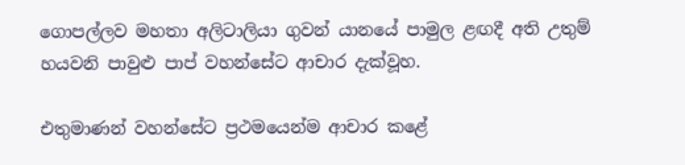ගොපල්ලව මහතා අලිටාලියා ගුවන් යානයේ පාමුල ළඟදී අති උතුම් හයවනි පාවුළු පාප් වහන්සේට ආචාර දැක්වූහ.

එතුමාණන් වහන්සේට ප්‍රථමයෙන්ම ආචාර කළේ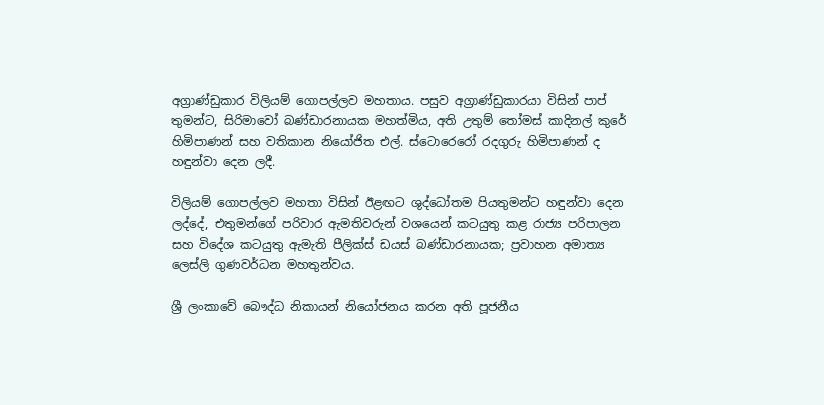අග්‍රාණ්ඩුකාර විලියම් ගොපල්ලව මහතාය. පසුව අග්‍රාණ්ඩුකාරයා විසින් පාප් තුමන්ට, සිරිමාවෝ බණ්ඩාරනායක මහත්මිය, අති උතුම් තෝමස් කාදිනල් කුරේ හිමිපාණන් සහ වතිකාන නියෝජිත එල්. ස්ටොරෙරෝ රදගුරු හිමිපාණන් ද හඳුන්වා දෙන ලදී.

විලියම් ගොපල්ලව මහතා විසින් ඊළඟට ශුද්ධෝතම පියතුමන්ට හඳුන්වා දෙන ලද්දේ, එතුමන්ගේ පරිවාර ඇමතිවරුන් වශයෙන් කටයුතු කළ රාජ්‍ය පරිපාලන සහ විදේශ කටයුතු ඇමැති පීලික්ස් ඩයස් බණ්ඩාරනායක; ප්‍රවාහන අමාත්‍ය ලෙස්ලි ගුණවර්ධන මහතුන්වය.

ශ්‍රී ලංකාවේ බෞද්ධ නිකායන් නියෝජනය කරන අති පූජනීය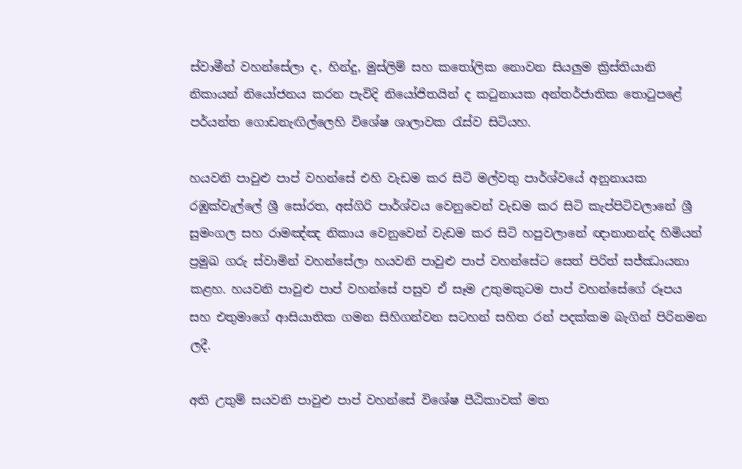ස්වාමීන් වහන්සේලා ද, හින්දු, මුස්ලිම් සහ කතෝලික නොවන සියලුම ක්‍රිස්තියානි නිකායන් නියෝජනය කරන පැවිදි නියෝජිතයින් ද කටුනායක අන්තර්ජාතික තොටුපළේ පර්යන්ත ගොඩනැඟිල්ලෙහි විශේෂ ශාලාවක රැස්ව සිටියහ.

හයවනි පාවුළු පාප් වහන්සේ එහි වැඩම කර සිටි මල්වතු පාර්ශ්වයේ අනුනායක රඹුක්වැල්ලේ ශ්‍රී සෝරත, අස්ගිරි පාර්ශ්වය වෙනුවෙන් වැඩම කර සිටි කැප්පිටිවලානේ ශ්‍රී සුමංගල සහ රාමඤ්ඤ නිකාය වෙනුවෙන් වැඩම කර සිටි හපුවලානේ ඥානානන්ද හිමියන් ප්‍රමුඛ ගරු ස්වාමින් වහන්සේලා හයවනි පාවුළු පාප් වහන්සේට සෙත් පිරිත් සජ්ඣායනා කළහ. හයවනි පාවුළු පාප් වහන්සේ පසුව ඒ සෑම උතුමකුටම පාප් වහන්සේගේ රූපය සහ එතුමාගේ ආසියාතික ගමන සිහිගන්වන සටහන් සහිත රන් පදක්කම බැගින් පිරිනමන ලදී.

අති උතුම් සයවනි පාවුළු පාප් වහන්සේ විශේෂ පීඨිකාවක් මත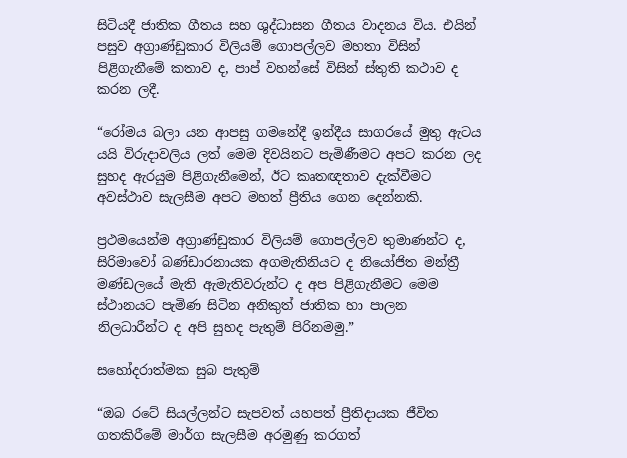සිටියදී ජාතික ගීතය සහ ශුද්ධාසන ගීතය වාදනය විය. එයින් පසුව අග්‍රාණ්ඩුකාර විලියම් ගොපල්ලව මහතා විසින් පිළිගැනීමේ කතාව ද, පාප් වහන්සේ විසින් ස්තුති කථාව ද කරන ලදී.

“රෝමය බලා යන ආපසු ගමනේදී ඉන්දීය සාගරයේ මුතු ඇටය යයි විරුදාවලිය ලත් මෙම දිවයිනට පැමිණීමට අපට කරන ලද සුහද ඇරයුම පිළිගැනීමෙන්, ඊට කෘතඥතාව දැක්වීමට අවස්ථාව සැලසීම අපට මහත් ප්‍රීතිය ගෙන දෙන්නකි.

ප්‍රථමයෙන්ම අග්‍රාණ්ඩුකාර විලියම් ගොපල්ලව තුමාණන්ට ද, සිරිමාවෝ බණ්ඩාරනායක අගමැතිනියට ද නියෝජිත මන්ත්‍රී මණ්ඩලයේ මැති ඇමැතිවරුන්ට ද අප පිළිගැනීමට මෙම ස්ථානයට පැමිණ සිටින අනිකුත් ජාතික හා පාලන නිලධාරීන්ට ද අපි සුහද පැතුම් පිරිනමමු.”

සහෝදරාත්මක සුබ පැතුම්

“ඔබ රටේ සියල්ලන්ට සැපවත් යහපත් ප්‍රීතිදායක ජීවිත ගතකිරීමේ මාර්ග සැලසීම අරමුණු කරගත්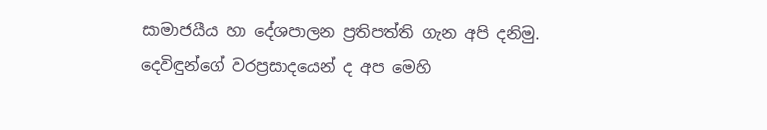සාමාජයීය හා දේශපාලන ප්‍රතිපත්ති ගැන අපි දනිමු. දෙවිඳුන්ගේ වරප්‍රසාදයෙන් ද අප මෙහි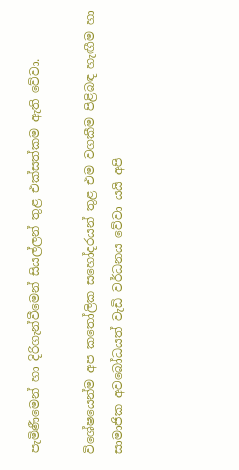පැමිණීමෙන් හා දිරිගැන්වීමෙන් සියල්ලන් තුළ එක්සත්කම ඇති වේවා.

විශේෂයෙන්ම අප කතෝලික සහෝදරයන් තුළ එම වගකීම පිළිබඳ හැඟීම හා සාමාජික අවබෝධයත් වැඩි වර්ධනය වේවා යයි අපි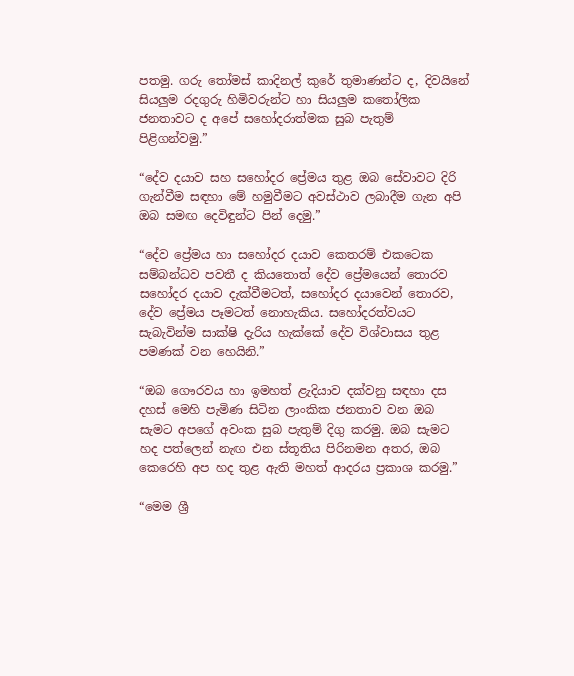පතමු. ගරු තෝමස් කාදිනල් කුරේ තුමාණන්ට ද, දිවයිනේ සියලුම රදගුරු හිමිවරුන්ට හා සියලුම කතෝලික ජනතාවට ද අපේ සහෝදරාත්මක සුබ පැතුම් පිළිගන්වමු.”

“දේව දයාව සහ සහෝදර ප්‍රේමය තුළ ඔබ සේවාවට දිරි ගැන්වීම සඳහා මේ හමුවීමට අවස්ථාව ලබාදීම ගැන අපි ඔබ සමඟ දෙවිඳුන්ට පින් දෙමු.”

“දේව ප්‍රේමය හා සහෝදර දයාව කෙතරම් එකටෙක සම්බන්ධව පවතී ද කියතොත් දේව ප්‍රේමයෙන් තොරව සහෝදර දයාව දැක්වීමටත්, සහෝදර දයාවෙන් තොරව, දේව ප්‍රේමය පෑමටත් නොහැකිය. සහෝදරත්වයට සැබැවින්ම සාක්ෂි දැරිය හැක්කේ දේව විශ්වාසය තුළ පමණක් වන හෙයිනි.”

“ඔබ ගෞරවය හා ඉමහත් ළැදියාව දක්වනු සඳහා දස දහස් මෙහි පැමිණ සිටින ලාංකික ජනතාව වන ඔබ සැමට අපගේ අවංක සුබ පැතුම් දිගු කරමු. ඔබ සැමට හද පත්ලෙන් නැඟ එන ස්තූතිය පිරිනමන අතර, ඔබ කෙරෙහි අප හද තුළ ඇති මහත් ආදරය ප්‍රකාශ කරමු.”

“මෙම ශ්‍රී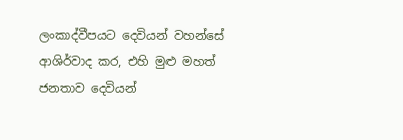ලංකාද්වීපයට දෙවියන් වහන්සේ ආශිර්වාද කර, එහි මුළු මහත් ජනතාව දෙවියන්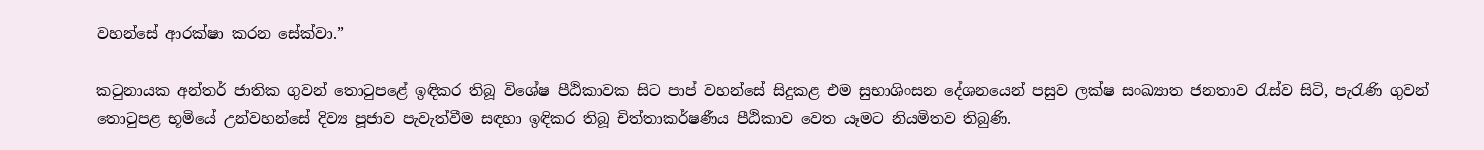වහන්සේ ආරක්ෂා කරන සේක්වා.”

කටුනායක අන්තර් ජාතික ගුවන් තොටුපළේ ඉඳිකර තිබූ විශේෂ පීඨිකාවක සිට පාප් වහන්සේ සිදුකළ එම සුභාශිංසන දේශනයෙන් පසුව ලක්ෂ සංඛ්‍යාත ජනතාව රැස්ව සිටි, පැරැණි ගුවන් තොටුපළ භූමියේ උන්වහන්සේ දිව්‍ය පූජාව පැවැත්වීම සඳහා ඉඳිකර තිබූ චිත්තාකර්ෂණීය පීඨිකාව වෙත යෑමට නියමිතව තිබුණි.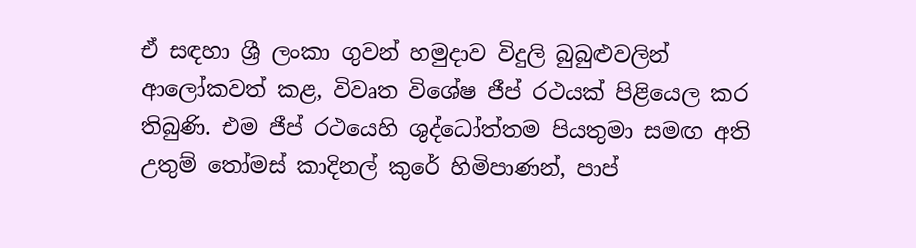ඒ සඳහා ශ්‍රී ලංකා ගුවන් හමුදාව විදුලි බුබුළුවලින් ආලෝකවත් කළ, විවෘත විශේෂ ජීප් රථයක් පිළියෙල කර තිබුණි. එම ජීප් රථයෙහි ශුද්ධෝත්තම පියතුමා සමඟ අති උතුම් තෝමස් කාදිනල් කුරේ හිමිපාණන්, පාප්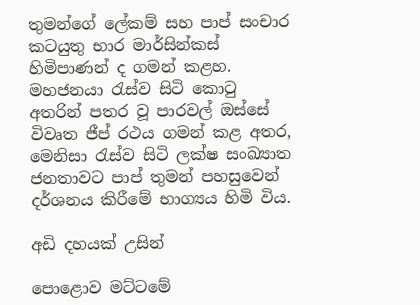තුමන්ගේ ලේකම් සහ පාප් සංචාර කටයුතු භාර මාර්සින්කස් හිමිපාණන් ද ගමන් කළහ. මහජනයා රැස්ව සිටි කොටු අතරින් පතර වූ පාරවල් ඔස්සේ විවෘත ජීප් රථය ගමන් කළ අතර, මෙනිසා රැස්ව සිටි ලක්ෂ සංඛ්‍යාත ජනතාවට පාප් තුමන් පහසුවෙන් දර්ශනය කිරීමේ භාග්‍යය හිමි විය.

අඩි දහයක් උසින්

පොළොව මට්ටමේ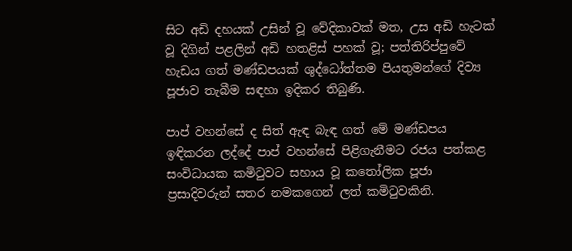සිට අඩි දහයක් උසින් වූ වේදිකාවක් මත, උස අඩි හැටක් වූ දිගින් පළලින් අඩි හතළිස් පහක් වූ; පත්තිරිප්පුවේ හැඩය ගත් මණ්ඩපයක් ශුද්ධෝත්තම පියතුමන්ගේ දිව්‍ය පූජාව තැබීම සඳහා ඉදිකර තිබුණි.

පාප් වහන්සේ ද සිත් ඇඳ බැඳ ගත් මේ මණ්ඩපය ඉඳිකරන ලද්දේ පාප් වහන්සේ පිළිගැනීමට රජය පත්කළ සංවිධායක කමිටුවට සහාය වූ කතෝලික පූජා ප්‍රසාදිවරුන් සතර නමකගෙන් ලත් කමිටුවකිනි.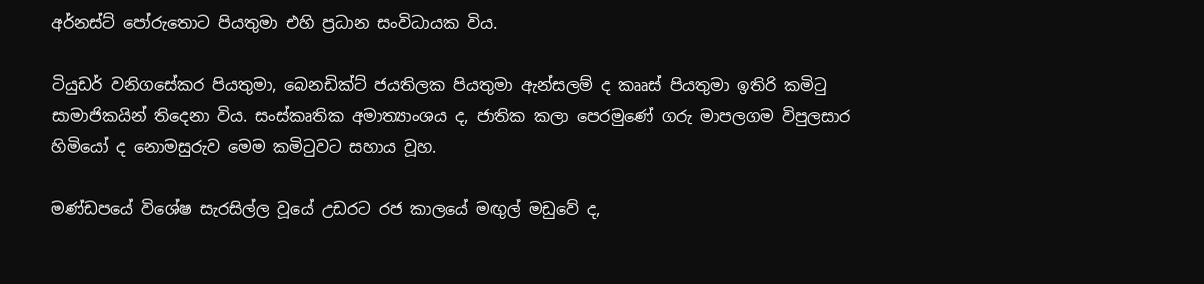අර්නස්ට් පෝරුතොට පියතුමා එහි ප්‍රධාන සංවිධායක විය.

ටියුඩර් වනිගසේකර පියතුමා, බෙනඩික්ට් ජයතිලක පියතුමා ඇන්සලම් ද කෲස් පියතුමා ඉතිරි කමිටු සාමාජිකයින් තිදෙනා විය. සංස්කෘතික අමාත්‍යාංශය ද, ජාතික කලා පෙරමුණේ ගරු මාපලගම විපුලසාර හිමියෝ ද නොමසුරුව මෙම කමිටුවට සහාය වූහ.

මණ්ඩපයේ විශේෂ සැරසිල්ල වූයේ උඩරට රජ කාලයේ මඟුල් මඩුවේ ද,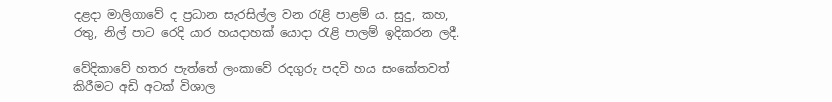දළදා මාලිගාවේ ද ප්‍රධාන සැරසිල්ල වන රැළි පාළම් ය. සුදු, කහ, රතු, නිල් පාට රෙදි යාර හයදාහක් යොදා රැළි පාලම් ඉදිකරන ලදී.

වේදිකාවේ හතර පැත්තේ ලංකාවේ රදගුරු පදවි හය සංකේතවත් කිරීමට අඩි අටක් විශාල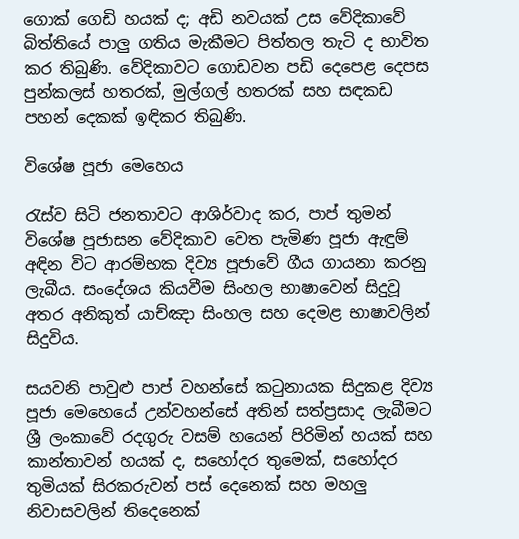ගොක් ගෙඩි හයක් ද; අඩි නවයක් උස වේදිකාවේ බිත්තියේ පාලු ගතිය මැකීමට පිත්තල තැටි ද භාවිත කර තිබුණි. වේදිකාවට ගොඩවන පඩි දෙපෙළ දෙපස පුන්කලස් හතරක්, මුල්ගල් හතරක් සහ සඳකඩ පහන් දෙකක් ඉඳිකර තිබුණි.

විශේෂ පූජා මෙහෙය

රැස්ව සිටි ජනතාවට ආශිර්වාද කර, පාප් තුමන් විශේෂ පූජාසන වේදිකාව වෙත පැමිණ පූජා ඇඳුම් අඳින විට ආරම්භක දිව්‍ය පූජාවේ ගීය ගායනා කරනු ලැබීය. සංදේශය කියවීම සිංහල භාෂාවෙන් සිදුවූ අතර අනිකුත් යාච්ඤා සිංහල සහ දෙමළ භාෂාවලින් සිදුවිය.

සයවනි පාවුළු පාප් වහන්සේ කටුනායක සිදුකළ දිව්‍ය පූජා මෙහෙයේ උන්වහන්සේ අතින් සත්ප්‍රසාද ලැබීමට ශ්‍රී ලංකාවේ රදගුරු වසම් හයෙන් පිරිමින් හයක් සහ කාන්තාවන් හයක් ද, සහෝදර තුමෙක්, සහෝදර තුමියක් සිරකරුවන් පස් දෙනෙක් සහ මහලු නිවාසවලින් තිදෙනෙක්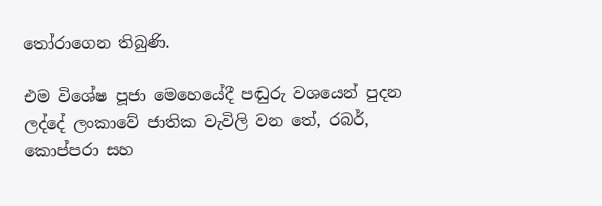තෝරාගෙන තිබුණි.

එම විශේෂ පූජා මෙහෙයේදී පඬුරු වශයෙන් පුදන ලද්දේ ලංකාවේ ජාතික වැවිලි වන තේ, රබර්, කොප්පරා සහ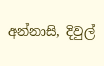අන්නාසි, දිවුල්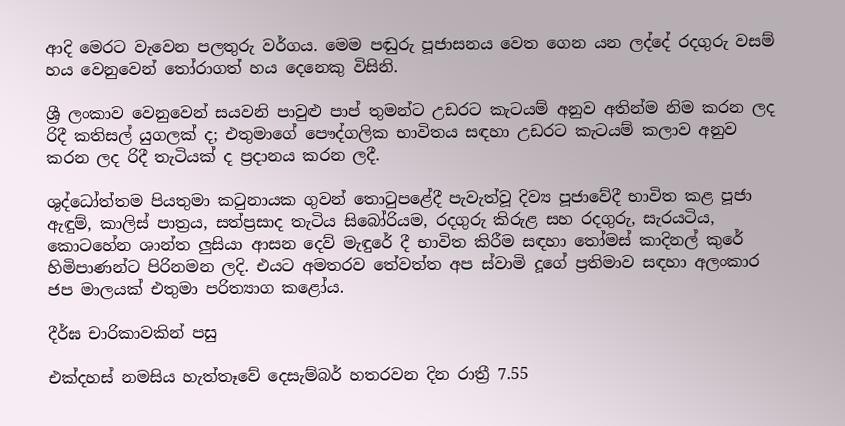ආදි මෙරට වැවෙන පලතුරු වර්ගය. මෙම පඬුරු පූජාසනය වෙත ගෙන යන ලද්දේ රදගුරු වසම් හය වෙනුවෙන් තෝරාගත් හය දෙනෙකු විසිනි.

ශ්‍රී ලංකාව වෙනුවෙන් සයවනි පාවුළු පාප් තුමන්ට උඩරට කැටයම් අනුව අතින්ම නිම කරන ලද රිදී කතිසල් යුගලක් ද; එතුමාගේ පෞද්ගලික භාවිතය සඳහා උඩරට කැටයම් කලාව අනුව කරන ලද රිදී තැටියක් ද ප්‍රදානය කරන ලදී.

ශුද්ධෝත්තම පියතුමා කටුනායක ගුවන් තොටුපළේදී පැවැත්වූ දිව්‍ය පූජාවේදී භාවිත කළ පූජා ඇඳුම්, කාලිස් පාත්‍රය, සත්ප්‍රසාද තැටිය සිබෝරියම, රදගුරු කිරුළ සහ රදගුරු, සැරයටිය, කොටහේන ශාන්ත ලුසියා ආසන දෙව් මැඳුරේ දී භාවිත කිරීම සඳහා තෝමස් කාදිනල් කුරේ හිමිපාණන්ට පිරිනමන ලදි. එයට අමතරව තේවත්ත අප ස්වාමි දූගේ ප්‍රතිමාව සඳහා අලංකාර ජප මාලයක් එතුමා පරිත්‍යාග කළෝය.

දීර්ඝ චාරිකාවකින් පසු

එක්දහස් නමසිය හැත්තෑවේ දෙසැම්බර් හතරවන දින රාත්‍රී 7.55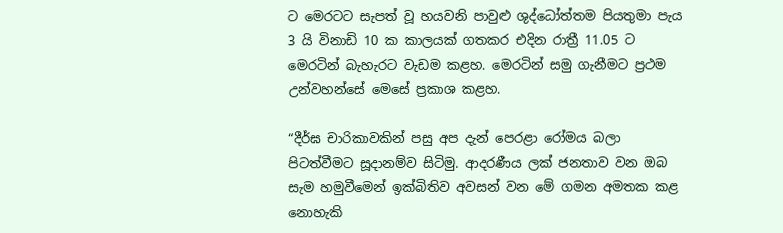ට මෙරටට සැපත් වූ හයවනි පාවුළු ශුද්ධෝත්තම පියතුමා පැය 3 යි විනාඩි 10 ක කාලයක් ගතකර එදින රාත්‍රී 11.05 ට මෙරටින් බැහැරට වැඩම කළහ. මෙරටින් සමු ගැනීමට ප්‍රථම උන්වහන්සේ මෙසේ ප්‍රකාශ කළහ.

“දීර්ඝ චාරිකාවකින් පසු අප දැන් පෙරළා රෝමය බලා පිටත්වීමට සූදානම්ව සිටිමු. ආදරණීය ලක් ජනතාව වන ඔබ සැම හමුවීමෙන් ඉක්බිතිව අවසන් වන මේ ගමන අමතක කළ නොහැකි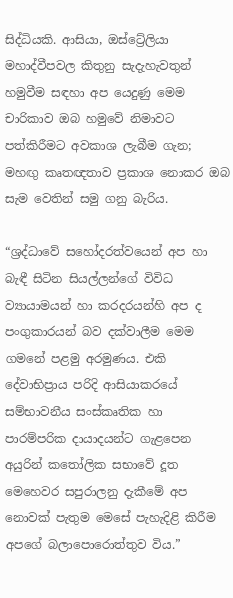සිද්ධියකි. ආසියා, ඔස්ට්‍රේලියා මහාද්වීපවල කිතුනු සැදැහැවතුන් හමුවීම සඳහා අප යෙදුණු මෙම චාරිකාව ඔබ හමුවේ නිමාවට පත්කිරීමට අවකාශ ලැබීම ගැන; මහඟු කෘතඥතාව ප්‍රකාශ නොකර ඔබ සැම වෙතින් සමු ගනු බැරිය.

“ශ්‍රද්ධාවේ සහෝදරත්වයෙන් අප හා බැඳී සිටින සියල්ලන්ගේ විවිධ ව්‍යායාමයන් හා කරදරයන්හි අප ද පංගුකාරයන් බව දක්වාලීම මෙම ගමනේ පළමු අරමුණය. එකි දේවාභිප්‍රාය පරිදි ආසියාකරයේ සම්භාවනීය සංස්කෘතික හා පාරම්පරික දායාදයන්ට ගැළපෙන අයුරින් කතෝලික සභාවේ දූත මෙහෙවර සපුරාලනු දැකීමේ අප නොවක් පැතුම මෙසේ පැහැදිළි කිරීම අපගේ බලාපොරොත්තුව විය.”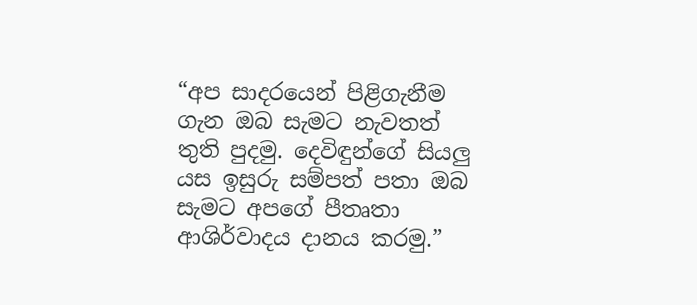“අප සාදරයෙන් පිළිගැනීම ගැන ඔබ සැමට නැවතත් තුති පුදමු. දෙවිඳුන්ගේ සියලු යස ඉසුරු සම්පත් පතා ඔබ සැමට අපගේ පීතෘතා ආශිර්වාදය දානය කරමු.”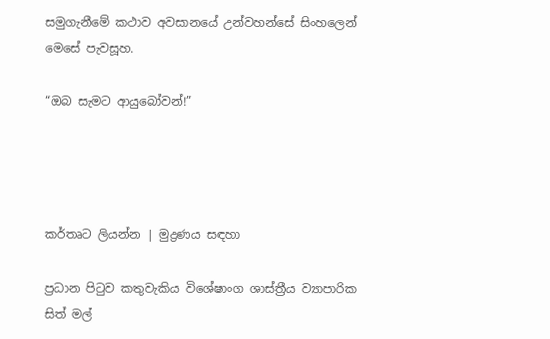සමුගැනීමේ කථාව අවසානයේ උන්වහන්සේ සිංහලෙන් මෙසේ පැවසූහ.

“ඔබ සැමට ආයුබෝවන්!”




කර්තෘට ලියන්න | මුද්‍රණය සඳහා

ප්‍රධාන පිටුව කතුවැකිය විශේෂාංග ශාස්ත්‍රීය ව්‍යාපාරික සිත් මල්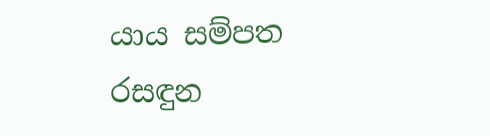යාය සම්පත රසඳුන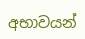අභාවයන්